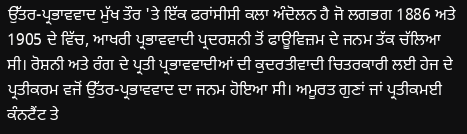ਉੱਤਰ-ਪ੍ਰਭਾਵਵਾਦ ਮੁੱਖ ਤੌਰ 'ਤੇ ਇੱਕ ਫਰਾਂਸੀਸੀ ਕਲਾ ਅੰਦੋਲਨ ਹੈ ਜੋ ਲਗਭਗ 1886 ਅਤੇ 1905 ਦੇ ਵਿੱਚ, ਆਖਰੀ ਪ੍ਰਭਾਵਵਾਦੀ ਪ੍ਰਦਰਸ਼ਨੀ ਤੋਂ ਫਾਊਵਿਜ਼ਮ ਦੇ ਜਨਮ ਤੱਕ ਚੱਲਿਆ ਸੀ। ਰੋਸ਼ਨੀ ਅਤੇ ਰੰਗ ਦੇ ਪ੍ਰਤੀ ਪ੍ਰਭਾਵਵਾਦੀਆਂ ਦੀ ਕੁਦਰਤੀਵਾਦੀ ਚਿਤਰਕਾਰੀ ਲਈ ਹੇਜ ਦੇ ਪ੍ਰਤੀਕਰਮ ਵਜੋਂ ਉੱਤਰ-ਪ੍ਰਭਾਵਵਾਦ ਦਾ ਜਨਮ ਹੋਇਆ ਸੀ। ਅਮੂਰਤ ਗੁਣਾਂ ਜਾਂ ਪ੍ਰਤੀਕਮਈ ਕੰਨਟੈਂਟ ਤੇ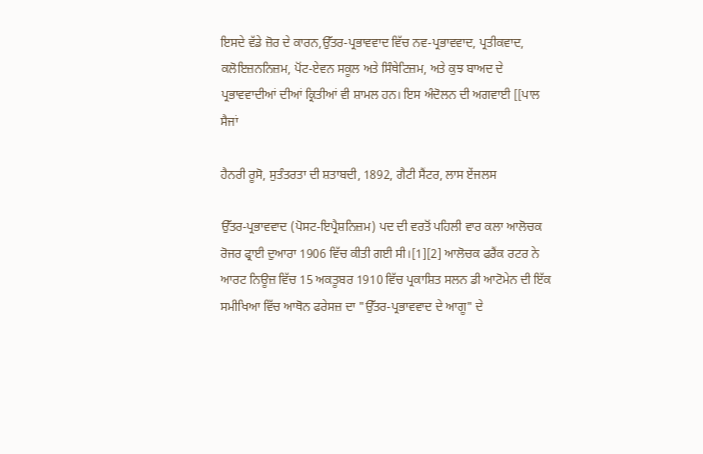ਇਸਦੇ ਵੱਡੇ ਜ਼ੋਰ ਦੇ ਕਾਰਨ,ਉੱਤਰ-ਪ੍ਰਭਾਵਵਾਦ ਵਿੱਚ ਨਵ-ਪ੍ਰਭਾਵਵਾਦ, ਪ੍ਰਤੀਕਵਾਦ, ਕਲੋਇਜ਼ਨਨਿਜ਼ਮ, ਪੋਂਟ-ਏਵਨ ਸਕੂਲ ਅਤੇ ਸਿੰਥੇਟਿਜ਼ਮ, ਅਤੇ ਕੁਝ ਬਾਅਦ ਦੇ ਪ੍ਰਭਾਵਵਾਦੀਆਂ ਦੀਆਂ ਕ੍ਰਿਤੀਆਂ ਵੀ ਸ਼ਾਮਲ ਹਨ। ਇਸ ਅੰਦੋਲਨ ਦੀ ਅਗਵਾਈ [[ਪਾਲ ਸੈਜਾਂ

ਹੈਨਰੀ ਰੂਸੋ, ਸੁਤੰਤਰਤਾ ਦੀ ਸ਼ਤਾਬਦੀ, 1892, ਗੈਟੀ ਸੈਂਟਰ, ਲਾਸ ਏਂਜਲਸ

ਉੱਤਰ-ਪ੍ਰਭਾਵਵਾਦ (ਪੋਸਟ-ਇਪ੍ਰੈਸ਼ਨਿਜ਼ਮ) ਪਦ ਦੀ ਵਰਤੋਂ ਪਹਿਲੀ ਵਾਰ ਕਲਾ ਆਲੋਚਕ ਰੋਜਰ ਫ੍ਰਾਈ ਦੁਆਰਾ 1906 ਵਿੱਚ ਕੀਤੀ ਗਈ ਸੀ।[1][2] ਆਲੋਚਕ ਫਰੈਂਕ ਰਟਰ ਨੇ ਆਰਟ ਨਿਊਜ਼ ਵਿੱਚ 15 ਅਕਤੂਬਰ 1910 ਵਿੱਚ ਪ੍ਰਕਾਸ਼ਿਤ ਸਲਨ ਡੀ ਆਟੋਮੇਨ ਦੀ ਇੱਕ ਸਮੀਖਿਆ ਵਿੱਚ ਆਥੋਨ ਫਰੇਸਜ਼ ਦਾ "ਉੱਤਰ-ਪ੍ਰਭਾਵਵਾਦ ਦੇ ਆਗੂ" ਦੇ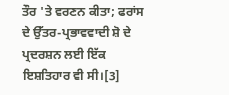ਤੌਰ 'ਤੇ ਵਰਣਨ ਕੀਤਾ; ਫਰਾਂਸ ਦੇ ਉੱਤਰ-ਪ੍ਰਭਾਵਵਾਦੀ ਸ਼ੋ ਦੇ ਪ੍ਰਦਰਸ਼ਨ ਲਈ ਇੱਕ ਇਸ਼ਤਿਹਾਰ ਵੀ ਸੀ।[3]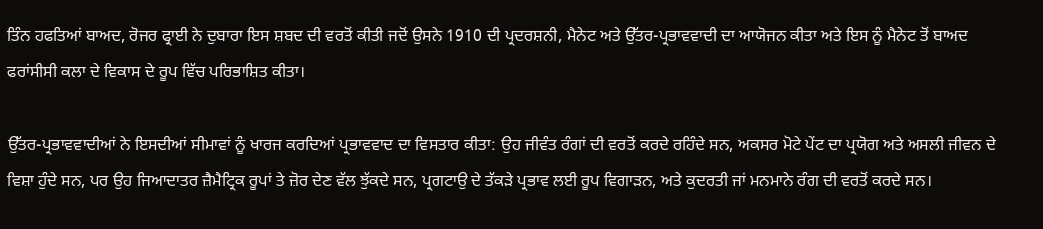ਤਿੰਨ ਹਫਤਿਆਂ ਬਾਅਦ, ਰੋਜਰ ਫ੍ਰਾਈ ਨੇ ਦੁਬਾਰਾ ਇਸ ਸ਼ਬਦ ਦੀ ਵਰਤੋਂ ਕੀਤੀ ਜਦੋਂ ਉਸਨੇ 1910 ਦੀ ਪ੍ਰਦਰਸ਼ਨੀ, ਮੈਨੇਟ ਅਤੇ ਉੱਤਰ-ਪ੍ਰਭਾਵਵਾਦੀ ਦਾ ਆਯੋਜਨ ਕੀਤਾ ਅਤੇ ਇਸ ਨੂੰ ਮੈਨੇਟ ਤੋਂ ਬਾਅਦ ਫਰਾਂਸੀਸੀ ਕਲਾ ਦੇ ਵਿਕਾਸ ਦੇ ਰੂਪ ਵਿੱਚ ਪਰਿਭਾਸ਼ਿਤ ਕੀਤਾ।

ਉੱਤਰ-ਪ੍ਰਭਾਵਵਾਦੀਆਂ ਨੇ ਇਸਦੀਆਂ ਸੀਮਾਵਾਂ ਨੂੰ ਖਾਰਜ ਕਰਦਿਆਂ ਪ੍ਰਭਾਵਵਾਦ ਦਾ ਵਿਸਤਾਰ ਕੀਤਾ: ਉਹ ਜੀਵੰਤ ਰੰਗਾਂ ਦੀ ਵਰਤੋਂ ਕਰਦੇ ਰਹਿੰਦੇ ਸਨ, ਅਕਸਰ ਮੋਟੇ ਪੇਂਟ ਦਾ ਪ੍ਰਯੋਗ ਅਤੇ ਅਸਲੀ ਜੀਵਨ ਦੇ ਵਿਸ਼ਾ ਹੁੰਦੇ ਸਨ, ਪਰ ਉਹ ਜਿਆਦਾਤਰ ਜ਼ੈਮੈਟ੍ਰਿਕ ਰੂਪਾਂ ਤੇ ਜ਼ੋਰ ਦੇਣ ਵੱਲ ਝੁੱਕਦੇ ਸਨ, ਪ੍ਰਗਟਾਉ ਦੇ ਤੱਕੜੇ ਪ੍ਰਭਾਵ ਲਈ ਰੂਪ ਵਿਗਾੜਨ, ਅਤੇ ਕੁਦਰਤੀ ਜਾਂ ਮਨਮਾਨੇ ਰੰਗ ਦੀ ਵਰਤੋਂ ਕਰਦੇ ਸਨ।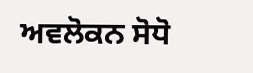ਅਵਲੋਕਨ ਸੋਧੋ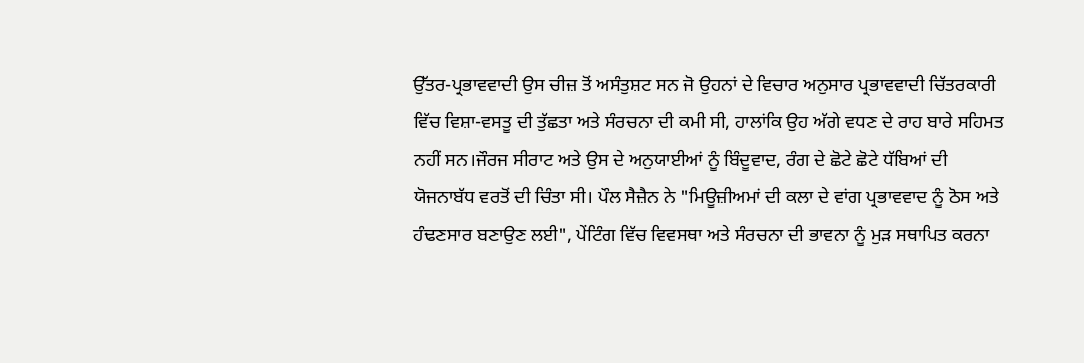ਉੱਤਰ-ਪ੍ਰਭਾਵਵਾਦੀ ਉਸ ਚੀਜ਼ ਤੋਂ ਅਸੰਤੁਸ਼ਟ ਸਨ ਜੋ ਉਹਨਾਂ ਦੇ ਵਿਚਾਰ ਅਨੁਸਾਰ ਪ੍ਰਭਾਵਵਾਦੀ ਚਿੱਤਰਕਾਰੀ ਵਿੱਚ ਵਿਸ਼ਾ-ਵਸਤੂ ਦੀ ਤੁੱਛਤਾ ਅਤੇ ਸੰਰਚਨਾ ਦੀ ਕਮੀ ਸੀ, ਹਾਲਾਂਕਿ ਉਹ ਅੱਗੇ ਵਧਣ ਦੇ ਰਾਹ ਬਾਰੇ ਸਹਿਮਤ ਨਹੀਂ ਸਨ।ਜੌਰਜ ਸੀਰਾਟ ਅਤੇ ਉਸ ਦੇ ਅਨੁਯਾਈਆਂ ਨੂੰ ਬਿੰਦੂਵਾਦ, ਰੰਗ ਦੇ ਛੋਟੇ ਛੋਟੇ ਧੱਬਿਆਂ ਦੀ ਯੋਜਨਾਬੱਧ ਵਰਤੋਂ ਦੀ ਚਿੰਤਾ ਸੀ। ਪੌਲ ਸੈਜ਼ੈਨ ਨੇ "ਮਿਊਜ਼ੀਅਮਾਂ ਦੀ ਕਲਾ ਦੇ ਵਾਂਗ ਪ੍ਰਭਾਵਵਾਦ ਨੂੰ ਠੋਸ ਅਤੇ ਹੰਢਣਸਾਰ ਬਣਾਉਣ ਲਈ", ਪੇਂਟਿੰਗ ਵਿੱਚ ਵਿਵਸਥਾ ਅਤੇ ਸੰਰਚਨਾ ਦੀ ਭਾਵਨਾ ਨੂੰ ਮੁੜ ਸਥਾਪਿਤ ਕਰਨਾ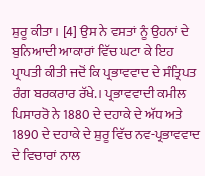ਸ਼ੁਰੂ ਕੀਤਾ। [4] ਉਸ ਨੇ ਵਸਤਾਂ ਨੂੰ ਉਹਨਾਂ ਦੇ ਬੁਨਿਆਦੀ ਆਕਾਰਾਂ ਵਿੱਚ ਘਟਾ ਕੇ ਇਹ ਪ੍ਰਾਪਤੀ ਕੀਤੀ ਜਦੋਂ ਕਿ ਪ੍ਰਭਾਵਵਾਦ ਦੇ ਸੰਤ੍ਰਿਪਤ ਰੰਗ ਬਰਕਰਾਰ ਰੱਖੇ.। ਪ੍ਰਭਾਵਵਾਦੀ ਕਮੀਲ ਪਿਸਾਰਰੋ ਨੇ 1880 ਦੇ ਦਹਾਕੇ ਦੇ ਅੱਧ ਅਤੇ 1890 ਦੇ ਦਹਾਕੇ ਦੇ ਸ਼ੁਰੂ ਵਿੱਚ ਨਵ-ਪ੍ਰਭਾਵਵਾਦ ਦੇ ਵਿਚਾਰਾਂ ਨਾਲ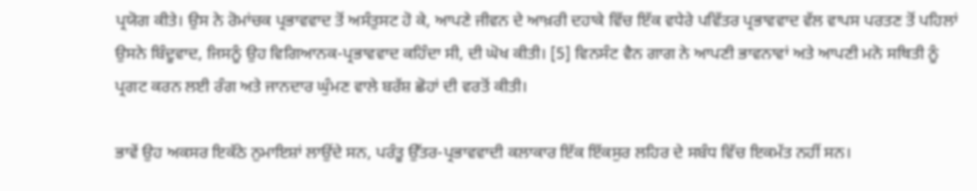ਪ੍ਰਯੋਗ ਕੀਤੇ। ਉਸ ਨੇ ਰੋਮਾਂਚਕ ਪ੍ਰਭਾਵਵਾਦ ਤੋਂ ਅਸੰਤੁਸਟ ਹੋ ਕੇ, ਆਪਣੇ ਜੀਵਨ ਦੇ ਆਖ਼ਰੀ ਦਹਾਕੇ ਵਿੱਚ ਇੱਕ ਵਧੇਰੇ ਪਵਿੱਤਰ ਪ੍ਰਭਾਵਵਾਦ ਵੱਲ ਵਾਪਸ ਪਰਤਣ ਤੋਂ ਪਹਿਲਾਂ ਉਸਨੇ ਬਿੰਦੂਵਾਦ, ਜਿਸਨੂੰ ਉਹ ਵਿਗਿਆਨਕ-ਪ੍ਰਭਾਵਵਾਦ ਕਹਿੰਦਾ ਸੀ, ਦੀ ਘੋਖ ਕੀਤੀ। [5] ਵਿਨਸੰਟ ਵੈਨ ਗਾਗ ਨੇ ਆਪਣੀ ਭਾਵਨਾਵਾਂ ਅਤੇ ਆਪਣੀ ਮਨੋ ਸਥਿਤੀ ਨੂੰ ਪ੍ਰਗਟ ਕਰਨ ਲਈ ਰੰਗ ਅਤੇ ਜਾਨਦਾਰ ਘੁੰਮਣ ਵਾਲੇ ਬਰੱਸ਼ ਛੋਹਾਂ ਦੀ ਵਰਤੋਂ ਕੀਤੀ।

ਭਾਵੇਂ ਉਹ ਅਕਸਰ ਇਕੱਠੇ ਨੁਮਾਇਸ਼ਾਂ ਲਾਉਂਦੇ ਸਨ, ਪਰੰਤੂ ਉੱਤਰ-ਪ੍ਰਭਾਵਵਾਦੀ ਕਲਾਕਾਰ ਇੱਕ ਇੱਕਸੁਰ ਲਹਿਰ ਦੇ ਸਬੰਧ ਵਿੱਚ ਇਕਮੱਤ ਨਹੀਂ ਸਨ।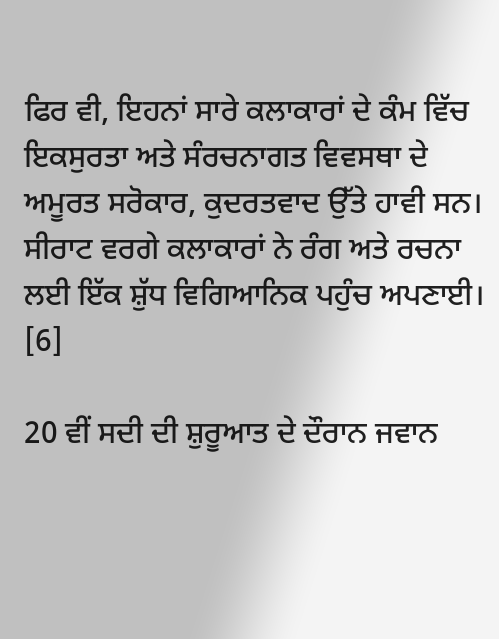ਫਿਰ ਵੀ, ਇਹਨਾਂ ਸਾਰੇ ਕਲਾਕਾਰਾਂ ਦੇ ਕੰਮ ਵਿੱਚ ਇਕਸੁਰਤਾ ਅਤੇ ਸੰਰਚਨਾਗਤ ਵਿਵਸਥਾ ਦੇ ਅਮੂਰਤ ਸਰੋਕਾਰ, ਕੁਦਰਤਵਾਦ ਉੱਤੇ ਹਾਵੀ ਸਨ। ਸੀਰਾਟ ਵਰਗੇ ਕਲਾਕਾਰਾਂ ਨੇ ਰੰਗ ਅਤੇ ਰਚਨਾ ਲਈ ਇੱਕ ਸ਼ੁੱਧ ਵਿਗਿਆਨਿਕ ਪਹੁੰਚ ਅਪਣਾਈ। [6]

20 ਵੀਂ ਸਦੀ ਦੀ ਸ਼ੁਰੂਆਤ ਦੇ ਦੌਰਾਨ ਜਵਾਨ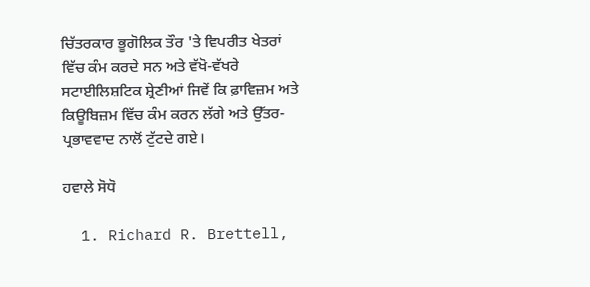ਚਿੱਤਰਕਾਰ ਭੂਗੋਲਿਕ ਤੌਰ 'ਤੇ ਵਿਪਰੀਤ ਖੇਤਰਾਂ ਵਿੱਚ ਕੰਮ ਕਰਦੇ ਸਨ ਅਤੇ ਵੱਖੋ-ਵੱਖਰੇ ਸਟਾਈਲਿਸ਼ਟਿਕ ਸ਼੍ਰੇਣੀਆਂ ਜਿਵੇਂ ਕਿ ਫ਼ਾਵਿਜ਼ਮ ਅਤੇ ਕਿਊਬਿਜ਼ਮ ਵਿੱਚ ਕੰਮ ਕਰਨ ਲੱਗੇ ਅਤੇ ਉੱਤਰ-ਪ੍ਰਭਾਵਵਾਦ ਨਾਲੋਂ ਟੁੱਟਦੇ ਗਏ।

ਹਵਾਲੇ ਸੋਧੋ

  1. Richard R. Brettell,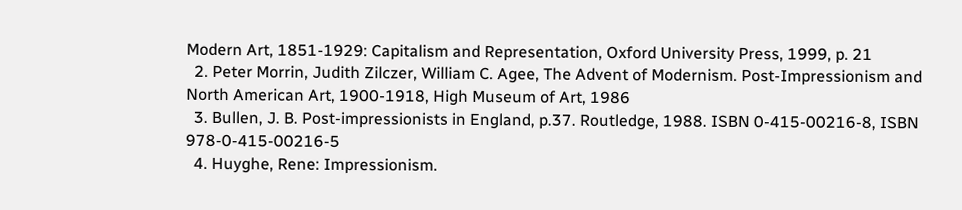Modern Art, 1851-1929: Capitalism and Representation, Oxford University Press, 1999, p. 21
  2. Peter Morrin, Judith Zilczer, William C. Agee, The Advent of Modernism. Post-Impressionism and North American Art, 1900-1918, High Museum of Art, 1986
  3. Bullen, J. B. Post-impressionists in England, p.37. Routledge, 1988. ISBN 0-415-00216-8, ISBN 978-0-415-00216-5
  4. Huyghe, Rene: Impressionism.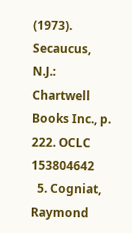(1973). Secaucus, N.J.: Chartwell Books Inc., p. 222. OCLC 153804642
  5. Cogniat, Raymond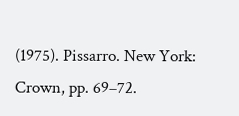(1975). Pissarro. New York: Crown, pp. 69–72.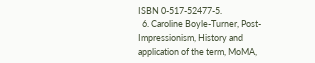ISBN 0-517-52477-5.
  6. Caroline Boyle-Turner, Post-Impressionism, History and application of the term, MoMA,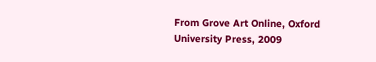From Grove Art Online, Oxford University Press, 2009